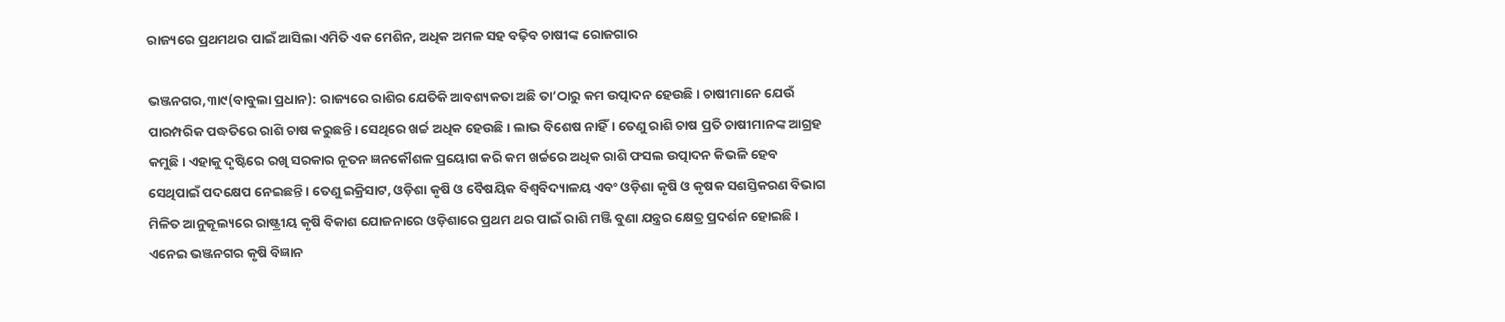ରାଜ୍ୟରେ ପ୍ରଥମଥର ପାଇଁ ଆସିଲା ଏମିତି ଏକ ମେଶିନ, ଅଧିକ ଅମଳ ସହ ବଢ଼ିବ ଚାଷୀଙ୍କ ରୋଜଗାର

ଭଞ୍ଜନଗର,୩ା୯(ବାବୁଲା ପ୍ରଧାନ): ରାଜ୍ୟରେ ରାଶିର ଯେତିକି ଆବଶ୍ୟକତା ଅଛି ତା’ଠାରୁ କମ ଉତ୍ପାଦନ ହେଉଛି। ଚାଷୀମାନେ ଯେଉଁ ପାରମ୍ପରିକ ପଦ୍ଧତିରେ ରାଶି ଚାଷ କରୁଛନ୍ତି। ସେଥିରେ ଖର୍ଚ୍ଚ ଅଧିକ ହେଉଛି। ଲାଭ ବିଶେଷ ନାହିଁ। ତେଣୁ ରାଶି ଚାଷ ପ୍ରତି ଚାଷୀମାନଙ୍କ ଆଗ୍ରହ କମୁଛି। ଏହାକୁ ଦୃଷ୍ଟିରେ ରଖି ସରକାର ନୂତନ ଜ୍ଞନକୌଶଳ ପ୍ରୟୋଗ କରି କମ ଖର୍ଚ୍ଚରେ ଅଧିକ ରାଶି ଫସଲ ଉତ୍ପାଦନ କିଭଳି ହେବ ସେଥିପାଇଁ ପଦକ୍ଷେପ ନେଇଛନ୍ତି। ତେଣୁ ଇକ୍ରିସାଟ, ଓଡ଼ିଶା କୃଷି ଓ ବୈଷୟିକ ବିଶ୍ୱବିଦ୍ୟାଳୟ ଏବଂ ଓଡ଼ିଶା କୃଷି ଓ କୃଷକ ସଶସ୍ତିକରଣ ବିଭାଗ ମିଳିତ ଆନୁକୂଲ୍ୟରେ ରାଷ୍ଟ୍ରୀୟ କୃଷି ବିକାଶ ଯୋଜନାରେ ଓଡ଼ିଶାରେ ପ୍ରଥମ ଥର ପାଇଁ ରାଶି ମଞ୍ଜି ବୁଣା ଯନ୍ତ୍ରର କ୍ଷେତ୍ର ପ୍ରଦର୍ଶନ ହୋଇଛି। ଏନେଇ ଭଞ୍ଜନଗର କୃଷି ବିଜ୍ଞାନ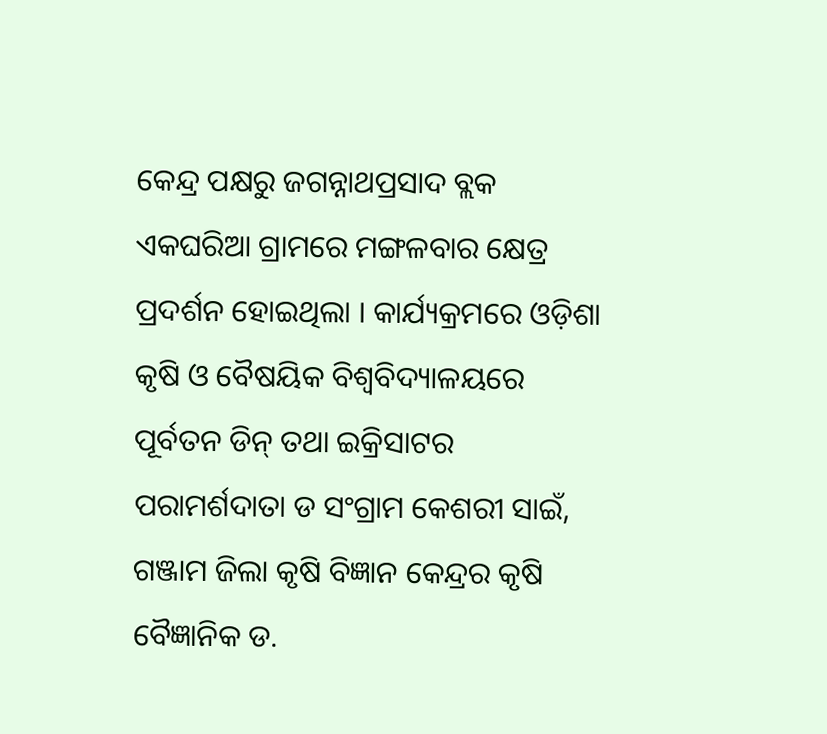କେନ୍ଦ୍ର ପକ୍ଷରୁ ଜଗନ୍ନାଥପ୍ରସାଦ ବ୍ଲକ ଏକଘରିଆ ଗ୍ରାମରେ ମଙ୍ଗଳବାର କ୍ଷେତ୍ର ପ୍ରଦର୍ଶନ ହୋଇଥିଲା । କାର୍ଯ୍ୟକ୍ରମରେ ଓଡ଼ିଶା କୃଷି ଓ ବୈଷୟିକ ବିଶ୍ୱବିଦ୍ୟାଳୟରେ ପୂର୍ବତନ ଡିନ୍‌ ତଥା ଇକ୍ରିସାଟର ପରାମର୍ଶଦାତା ଡ ସଂଗ୍ରାମ କେଶରୀ ସାଇଁ, ଗଞ୍ଜାମ ଜିଲା କୃଷି ବିଜ୍ଞାନ କେନ୍ଦ୍ରର କୃଷି ବୈଜ୍ଞାନିକ ଡ.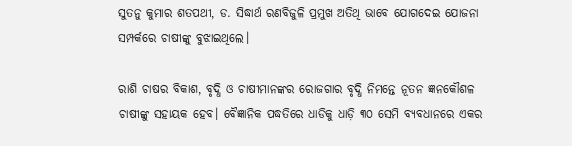ସୁତନୁ କୁମାର ଶତପଥୀ, ଡ. ସିଦ୍ଧାର୍ଥ ରଣବିଜୁଳି ପ୍ରମୁଖ ଅତିଥି ଭାବେ ଯୋଗଦେଇ ଯୋଜନା ସମ୍ପର୍କରେ ଚାଷୀଙ୍କୁ ବୁଝାଇଥିଲେ।

ରାଶି ଚାଷର ବିକାଶ, ବୃଦ୍ଧି ଓ ଚାଷୀମାନଙ୍କର ରୋଜଗାର ବୃଦ୍ଧି ନିମନ୍ତେ ନୂତନ ଜ୍ଞନକୌଶଳ ଚାଷୀଙ୍କୁ ସହାୟକ ହେବ। ବୈଜ୍ଞାନିକ ପଦ୍ଧତିରେ ଧାଡିକୁ ଧାଡ଼ି ୩୦ ସେମି ବ୍ୟବଧାନରେ ଏକର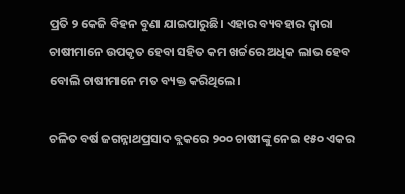ପ୍ରତି ୨ କେଜି ବିହନ ବୁଣା ଯାଇପାରୁଛି। ଏହାର ବ୍ୟବହାର ଦ୍ୱାରା ଚାଷୀମାନେ ଉପକୃତ ହେବା ସହିତ କମ ଖର୍ଚ୍ଚରେ ଅଧିକ ଲାଭ ହେବ ବୋଲି ଚାଷୀମାନେ ମତ ବ୍ୟକ୍ତ କରିଥିଲେ।

ଚଳିତ ବର୍ଷ ଜଗନ୍ନାଥପ୍ରସାଦ ବ୍ଲକରେ ୨୦୦ ଚାଷୀଙ୍କୁ ନେଇ ୧୫୦ ଏକର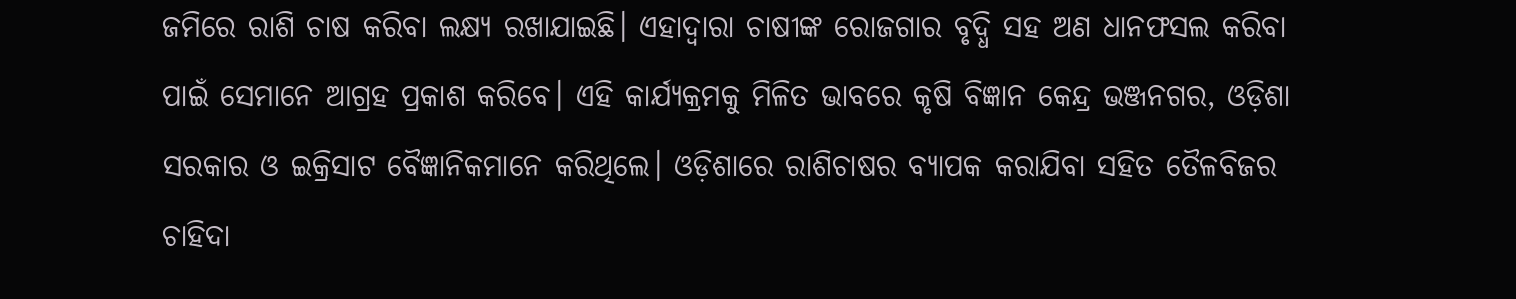ଜମିରେ ରାଶି ଚାଷ କରିବା ଲକ୍ଷ୍ୟ ରଖାଯାଇଛି। ଏହାଦ୍ବାରା ଚାଷୀଙ୍କ ରୋଜଗାର ବୃଦ୍ଧି ସହ ଅଣ ଧାନଫସଲ କରିବା ପାଇଁ ସେମାନେ ଆଗ୍ରହ ପ୍ରକାଶ କରିବେ। ଏହି କାର୍ଯ୍ୟକ୍ରମକୁ ମିଳିତ ଭାବରେ କୃଷି ବିଜ୍ଞାନ କେନ୍ଦ୍ର ଭଞ୍ଜନଗର, ଓଡ଼ିଶା ସରକାର ଓ ଇକ୍ରିସାଟ ବୈଜ୍ଞାନିକମାନେ କରିଥିଲେ। ଓଡ଼ିଶାରେ ରାଶିଚାଷର ବ୍ୟାପକ କରାଯିବା ସହିତ ତୈଳବିଜର ଚାହିଦା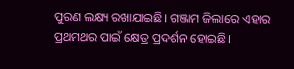ପୁରଣ ଲକ୍ଷ୍ୟ ରଖାଯାଇଛି। ଗଞ୍ଜାମ ଜିଲାରେ ଏହାର ପ୍ରଥମଥର ପାଇଁ କ୍ଷେତ୍ର ପ୍ରଦର୍ଶନ ହୋଇଛି।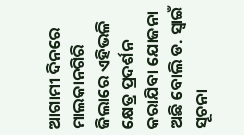ଆଗାମୀ ଦିନରେ ମାଲକାନଗିରି ଜିଲାରେ ଏହିଭଳି କ୍ଷେତ୍ର ପ୍ରଦର୍ଶନ କରାଯିବା ଯୋଜନା ଅଛି ବୋଲି ଡ. ସ୍ବାଇଁ ସୂଚନା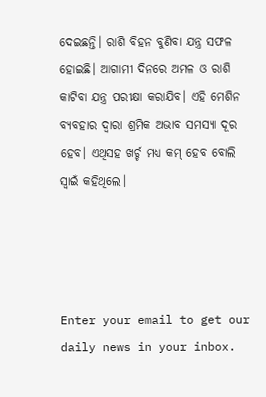ଦେଇଛନ୍ତି। ରାଶି ବିହନ ବୁଣିବା ଯନ୍ତ୍ର ସଫଳ ହୋଇଛି। ଆଗାମୀ ଦିନରେ ଅମଳ ଓ ରାଶି କାଟିବା ଯନ୍ତ୍ର ପରୀକ୍ଷା କରାଯିବ। ଏହି ମେଶିନ ବ୍ୟବହାର ଦ୍ୱାରା ଶ୍ରମିକ ଅଭାବ ସମସ୍ୟା ଦୂର ହେବ। ଏଥିସହ ଖର୍ଚ୍ଚ ମଧ୍ୟ କମ୍‌ ହେବ ବୋଲି ସ୍ବାଇଁ କହିଥିଲେ।




Enter your email to get our daily news in your inbox.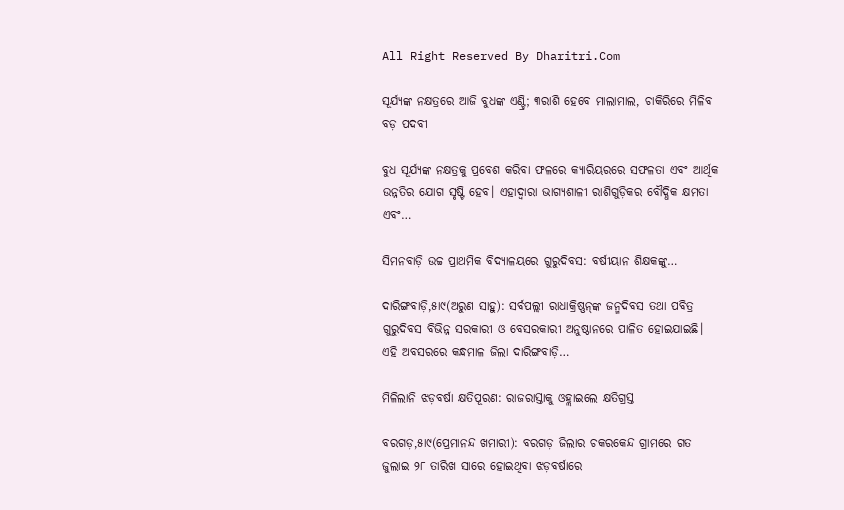All Right Reserved By Dharitri.Com

ସୂର୍ଯ୍ୟଙ୍କ ନକ୍ଷତ୍ରରେ ଆଜି ବୁଧଙ୍କ ଏଣ୍ଟ୍ରି; ୩ରାଶି ହେବେ ମାଲାମାଲ, ଚାକିରିରେ ମିଳିବ ବଡ଼ ପଦବୀ

ବୁଧ ସୂର୍ଯ୍ୟଙ୍କ ନକ୍ଷତ୍ରକୁ ପ୍ରବେଶ କରିବା ଫଳରେ କ୍ୟାରିୟରରେ ସଫଳତା ଏବଂ ଆର୍ଥିକ ଉନ୍ନତିର ଯୋଗ ସୃଷ୍ଟି ହେବ। ଏହାଦ୍ୱାରା ଭାଗ୍ୟଶାଳୀ ରାଶିଗୁଡ଼ିକର ବୌଦ୍ଧିକ କ୍ଷମତା ଏବଂ…

ସିମନବାଡ଼ି ଉଚ୍ଚ ପ୍ରାଥମିକ ବିଦ୍ୟାଳୟରେ ଗୁରୁଦିବସ: ବର୍ଷୀୟାନ ଶିକ୍ଷକଙ୍କୁ…

ଦାରିଙ୍ଗବାଡ଼ି,୫ା୯(ଅରୁଣ ସାହୁ): ସର୍ବପଲ୍ଲୀ ରାଧାକ୍ରିଷ୍ଣନ୍‌ଙ୍କ ଜନ୍ମଦିବସ ତଥା ପବିତ୍ର ଗୁରୁଦିବସ ବିଭିନ୍ନ ସରକାରୀ ଓ ବେସରକାରୀ ଅନୁଷ୍ଠାନରେ ପାଳିତ ହୋଇଯାଇଛି। ଏହି ଅବସରରେ କନ୍ଧମାଳ ଜିଲା ଦାରିଙ୍ଗବାଡ଼ି…

ମିଳିଲାନି ଝଡ଼ବର୍ଷା କ୍ଷତିପୂରଣ: ରାଜରାସ୍ତାକୁ ଓହ୍ଲାଇଲେ କ୍ଷତିଗ୍ରସ୍ତ

ବରଗଡ଼,୫ା୯(ପ୍ରେମାନନ୍ଦ ଖମାରୀ): ବରଗଡ଼ ଜିଲାର ଚକରକେନ୍ଦ ଗ୍ରାମରେ ଗତ ଜୁଲାଇ ୨୮ ତାରିଖ ସାରେ ହୋଇଥିବା ଝଡ଼ବର୍ଷାରେ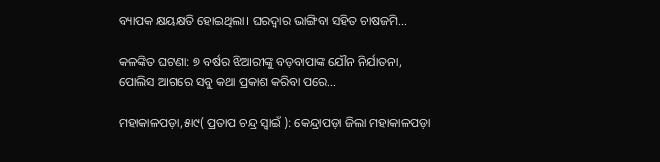ବ୍ୟାପକ କ୍ଷୟକ୍ଷତି ହୋଇଥିଲା। ଘରଦ୍ୱାର ଭାଙ୍ଗିବା ସହିତ ଚାଷଜମି…

କଳଙ୍କିତ ଘଟଣା: ୭ ବର୍ଷର ଝିଆରୀଙ୍କୁ ବଡ଼ବାପାଙ୍କ ଯୌନ ନିର୍ଯାତନା, ପୋଲିସ ଆଗରେ ସବୁ କଥା ପ୍ରକାଶ କରିବା ପରେ…

ମହାକାଳପଡ଼ା,୫ା୯( ପ୍ରତାପ ଚନ୍ଦ୍ର ସ୍ବାଇଁ ): କେନ୍ଦ୍ରାପଡ଼ା ଜିଲା ମହାକାଳପଡ଼ା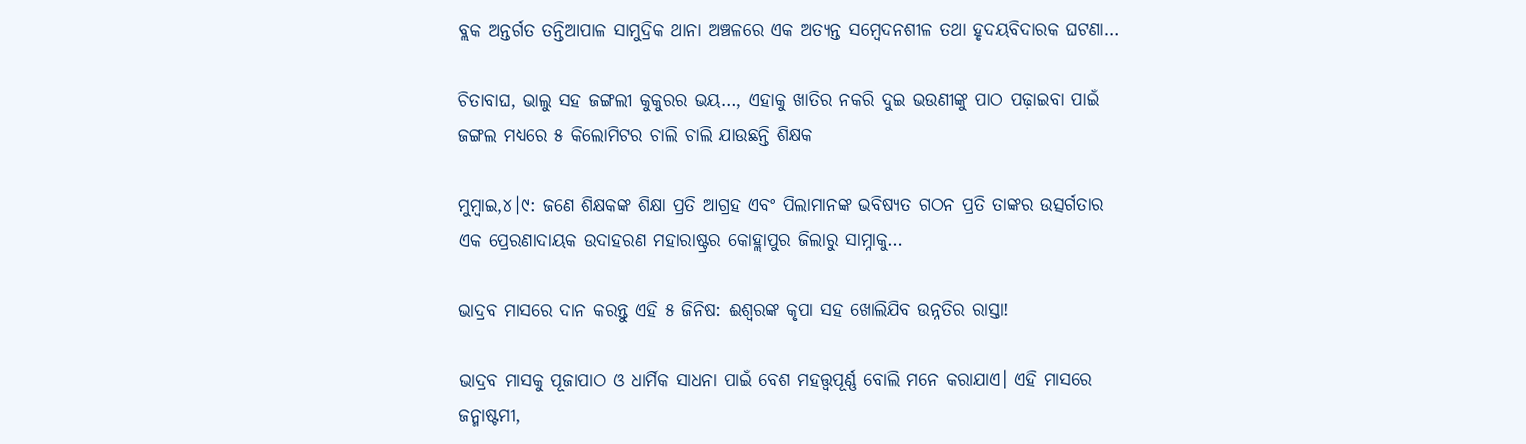ବ୍ଲକ ଅନ୍ତର୍ଗତ ତନ୍ତିଆପାଳ ସାମୁଦ୍ରିକ ଥାନା ଅଞ୍ଚଳରେ ଏକ ଅତ୍ୟନ୍ତ ସମ୍ବେଦନଶୀଳ ତଥା ହୃଦୟବିଦାରକ ଘଟଣା…

ଚିତାବାଘ, ଭାଲୁ ସହ ଜଙ୍ଗଲୀ କୁକୁରର ଭୟ…, ଏହାକୁ ଖାତିର ନକରି ଦୁଇ ଭଉଣୀଙ୍କୁ ପାଠ ପଢ଼ାଇବା ପାଇଁ ଜଙ୍ଗଲ ମଧ୍ୟରେ ୫ କିଲୋମିଟର ଚାଲି ଚାଲି ଯାଉଛନ୍ତି ଶିକ୍ଷକ

ମୁମ୍ବାଇ,୪।୯: ଜଣେ ଶିକ୍ଷକଙ୍କ ଶିକ୍ଷା ପ୍ରତି ଆଗ୍ରହ ଏବଂ ପିଲାମାନଙ୍କ ଭବିଷ୍ୟତ ଗଠନ ପ୍ରତି ତାଙ୍କର ଉତ୍ସର୍ଗତାର ଏକ ପ୍ରେରଣାଦାୟକ ଉଦାହରଣ ମହାରାଷ୍ଟ୍ରର କୋହ୍ଲାପୁର ଜିଲାରୁ ସାମ୍ନାକୁ…

ଭାଦ୍ରବ ମାସରେ ଦାନ କରନ୍ତୁ ଏହି ୫ ଜିନିଷ: ଈଶ୍ୱରଙ୍କ କୃପା ସହ ଖୋଲିଯିବ ଉନ୍ନତିର ରାସ୍ତା!

ଭାଦ୍ରବ ମାସକୁ ପୂଜାପାଠ ଓ ଧାର୍ମିକ ସାଧନା ପାଇଁ ବେଶ ମହତ୍ତ୍ୱପୂର୍ଣ୍ଣ ବୋଲି ମନେ କରାଯାଏ। ଏହି ମାସରେ ଜନ୍ମାଷ୍ଟମୀ,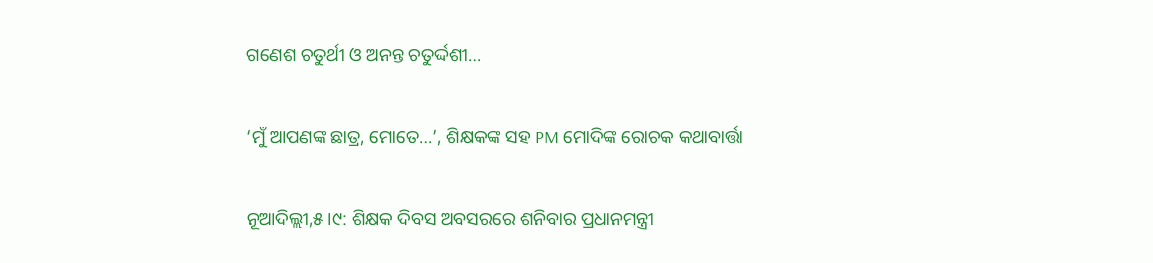ଗଣେଶ ଚତୁର୍ଥୀ ଓ ଅନନ୍ତ ଚତୁର୍ଦ୍ଦଶୀ…

‘ମୁଁ ଆପଣଙ୍କ ଛାତ୍ର, ମୋତେ…’, ଶିକ୍ଷକଙ୍କ ସହ PM ମୋଦିଙ୍କ ରୋଚକ କଥାବାର୍ତ୍ତା

ନୂଆଦିଲ୍ଲୀ,୫।୯: ଶିକ୍ଷକ ଦିବସ ଅବସରରେ ଶନିବାର ପ୍ରଧାନମନ୍ତ୍ରୀ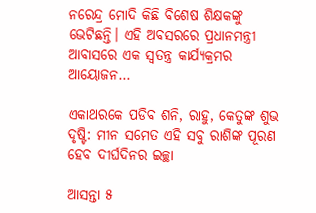ନରେନ୍ଦ୍ର ମୋଦି କିଛି ବିଶେଷ ଶିକ୍ଷକଙ୍କୁ ଭେଟିଛନ୍ତି। ଏହି ଅବସରରେ ପ୍ରଧାନମନ୍ତ୍ରୀ ଆବାସରେ ଏକ ସ୍ବତନ୍ତ୍ର କାର୍ଯ୍ୟକ୍ରମର ଆୟୋଜନ…

ଏକାଥରକେ ପଡିବ ଶନି, ରାହୁ, କେତୁଙ୍କ ଶୁଭ ଦୃଷ୍ଟି: ମୀନ ସମେତ ଏହି ସବୁ ରାଶିଙ୍କ ପୂରଣ ହେବ ଦୀର୍ଘଦିନର ଇଚ୍ଛା

ଆସନ୍ତା ୫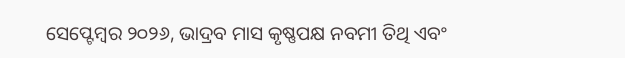ସେପ୍ଟେମ୍ବର ୨୦୨୬, ଭାଦ୍ରବ ମାସ କୃଷ୍ଣପକ୍ଷ ନବମୀ ତିଥି ଏବଂ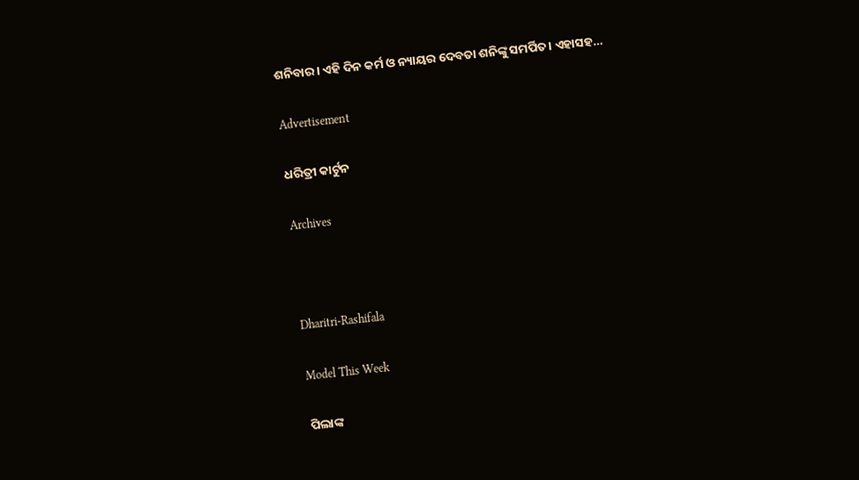ଶନିବାର। ଏହି ଦିନ କର୍ମ ଓ ନ୍ୟାୟର ଦେବତା ଶନିଙ୍କୁ ସମର୍ପିତ। ଏହାସହ…

Advertisement

ଧରିତ୍ରୀ କାର୍ଟୁନ

Archives



Dharitri-Rashifala

Model This Week

ପିଲାଙ୍କ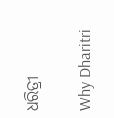ଧରିତ୍ରୀ

Why Dharitri